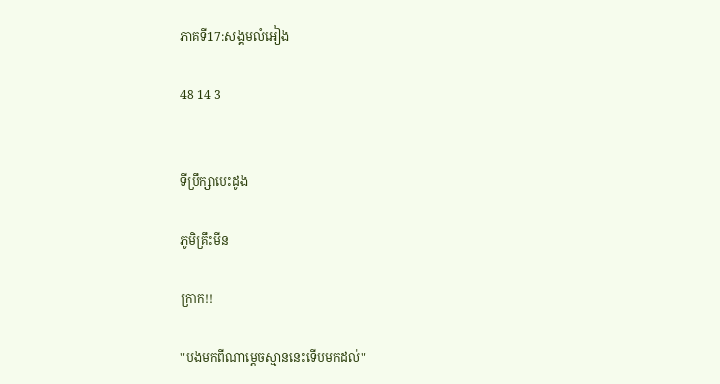ភាគទី17:សង្គមលំអៀង

48 14 3


ទីប្រឹក្សាបេះដូង

ភូមិគ្រឹះមីន

ក្រាក!!

"បងមកពីណាម្ដេចស្មាននេះទើបមកដល់"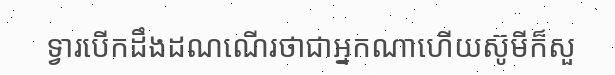ទ្វារបើកដឹងដណណើរថាជាអ្នកណាហើយស៊ូមីក៏សួ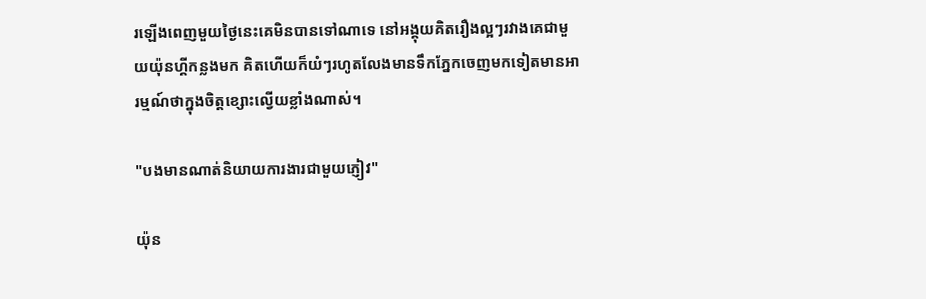រឡើងពេញមួយថ្ងៃនេះគេមិនបានទៅណាទេ នៅអង្គុយគិតរឿងល្អៗរវាងគេជាមួយយ៉ុនហ្គីកន្លងមក គិតហើយក៏យំៗរហូតលែងមានទឹកភ្នែកចេញមកទៀតមានអារម្មណ៍ថាក្នុងចិត្តខ្សោះល្វើយខ្លាំងណាស់។

"បងមានណាត់និយាយការងារជាមួយភ្ញៀវ"

យ៉ុន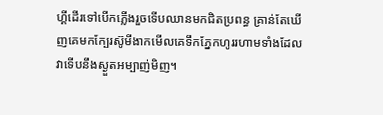ហ្គីដើរទៅបើកភ្លើងរួចទើបឈានមកជិតប្រពន្ធ គ្រាន់តែឃើញគេមកក្បែរស៊ូមីងាកមើលគេទឹកភ្នែកហូររហាមទាំងដែលវាទើបនឹងស្ងួតអម្បាញ់មិញ។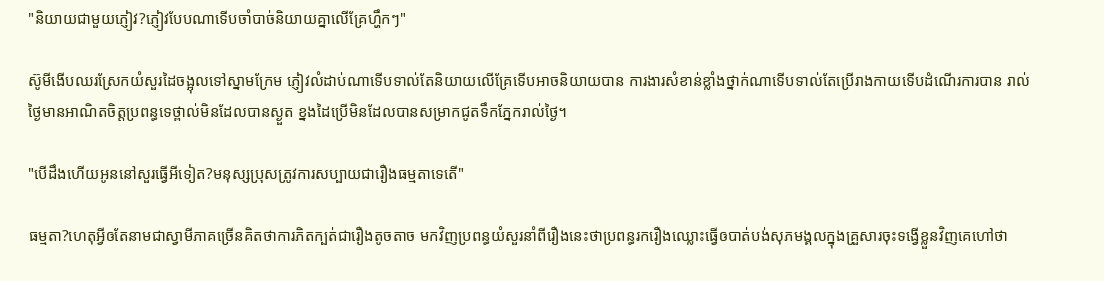"និយាយជាមួយភ្ញៀវ?ភ្ញៀវបែបណាទើបចាំបាច់និយាយគ្នាលើគ្រែហ្ហឹកៗ"

ស៊ូមីងើបឈរស្រែកយំសួរដៃចង្អុលទៅស្នាមក្រែម ភ្ញៀវលំដាប់ណាទើបទាល់តែនិយាយលើគ្រែទើបអាចនិយាយបាន ការងារសំខាន់ខ្លាំងថ្នាក់ណាទើបទាល់តែប្រើរាងកាយទើបដំណើរការបាន រាល់ថ្ងៃមានអាណិតចិត្តប្រពន្ធទេថ្ពាល់មិនដែលបានស្ងួត ខ្នងដៃប្រើមិនដែលបានសម្រាកជូតទឹកភ្នែករាល់ថ្ងៃ។

"បើដឹងហើយអូននៅសួរធ្វើអីទៀត?មនុស្សប្រុសត្រូវការសប្បាយជារឿងធម្មតាទេតើ"

ធម្មតា?ហេតុអ្វីឲតែនាមជាស្វាមីភាគច្រើនគិតថាការភិតក្បត់ជារឿងតូចតាច មកវិញប្រពន្ធយំសួរនាំពីរឿងនេះថាប្រពន្ធរករឿងឈ្លោះធ្វើឲបាត់បង់សុភមង្គលក្នុងគ្រួសារចុះទង្វើខ្លួនវិញគេហៅថា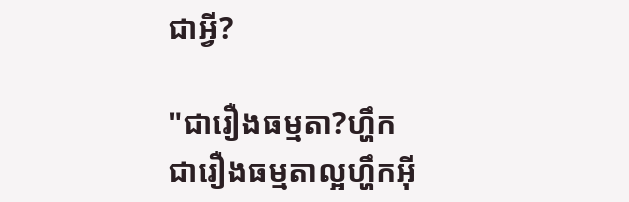ជាអ្វី?

"ជារឿងធម្មតា?ហ្ហឹកជារឿងធម្មតាល្អហ្ហឹកអ៊ី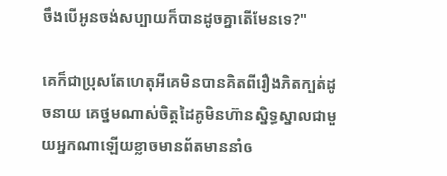ចឹងបើអូនចង់សប្បាយក៏បានដូចគ្នាតើមែនទេ?"

គេក៏ជាប្រុសតែហេតុអីគេមិនបានគិតពីរឿងភិតក្បត់ដូចនាយ គេថ្នមណាស់ចិត្តដៃគូមិនហ៊ានស្និទ្ធស្នាលជាមួយអ្នកណាឡើយខ្លាចមានព័តមាននាំឲ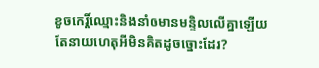ខូចកេរ្តិ៍ឈ្មោះនិងនាំឲមានមន្ទិលលើគ្នាឡើយ តែនាយហេតុអីមិនគិតដូចច្នោះដែរ?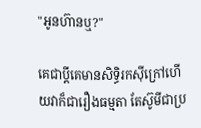"អូនហ៊ានឬ?"

គេជាប្ដីគេមានសិទ្ធិរកសុីក្រៅហើយវាក៏ជារឿងធម្មតា តែស៊ូមីជាប្រ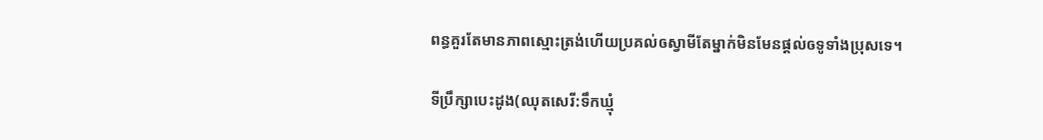ពន្ធគួរតែមានភាពស្មោះត្រង់ហើយប្រគល់ឲស្វាមីតែម្នាក់មិនមែនផ្តល់ឲទូទាំងប្រុសទេ។

ទីប្រឹក្សាបេះដូង(ឈុតសេរី:ទឹកឃ្មុំ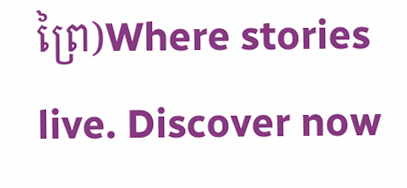ព្រៃ)Where stories live. Discover now